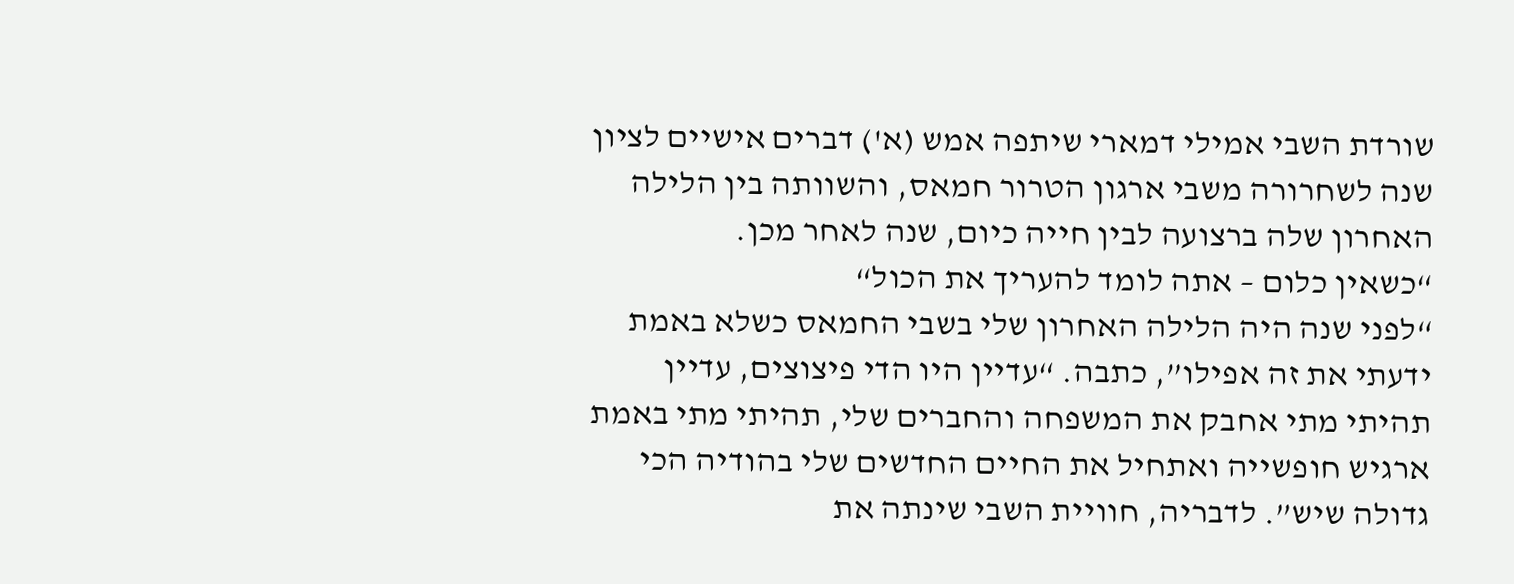שורדת השבי אמילי דמארי שיתפה אמש (א') דברים אישיים לציון שנה לשחרורה משבי ארגון הטרור חמאס, והשוותה בין הלילה האחרון שלה ברצועה לבין חייה כיום, שנה לאחר מכן.
“כשאין כלום – אתה לומד להעריך את הכול“
“לפני שנה היה הלילה האחרון שלי בשבי החמאס כשלא באמת ידעתי את זה אפילו”, כתבה. “עדיין היו הדי פיצוצים, עדיין תהיתי מתי אחבק את המשפחה והחברים שלי, תהיתי מתי באמת ארגיש חופשייה ואתחיל את החיים החדשים שלי בהודיה הכי גדולה שיש”. לדבריה, חוויית השבי שינתה את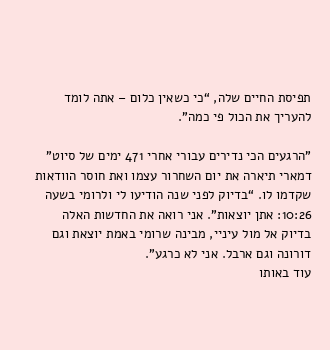תפיסת החיים שלה, “כי כשאין כלום – אתה לומד להעריך את הכול פי כמה”.

”הרגעים הכי נדירים עבורי אחרי 471 ימים של סיוט”
דמארי תיארה את יום השחרור עצמו ואת חוסר הוודאות שקדמו לו. “בדיוק לפני שנה הודיעו לי ולרומי בשעה 10:26: אתן יוצאות”. אני רואה את החדשות האלה בדיוק אל מול עיניי, מבינה שרומי באמת יוצאת וגם דורונה וגם ארבל. אני לא כרגע”.
עוד באותו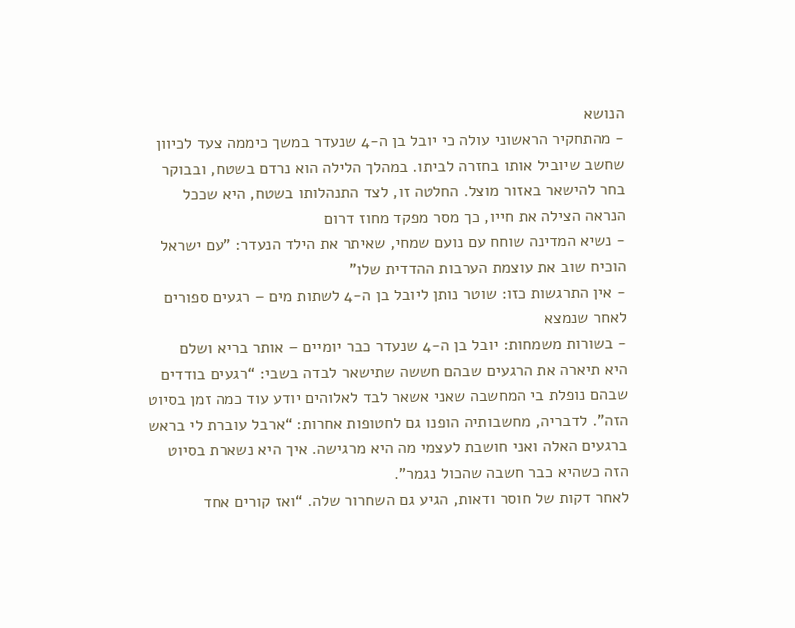הנושא
- מהתחקיר הראשוני עולה כי יובל בן ה-4 שנעדר במשך כיממה צעד לכיוון שחשב שיוביל אותו בחזרה לביתו. במהלך הלילה הוא נרדם בשטח, ובבוקר בחר להישאר באזור מוצל. החלטה זו, לצד התנהלותו בשטח, היא שככל הנראה הצילה את חייו, כך מסר מפקד מחוז דרום
- נשיא המדינה שוחח עם נועם שמחי, שאיתר את הילד הנעדר: "עם ישראל הוכיח שוב את עוצמת הערבות ההדדית שלו"
- אין התרגשות כזו: שוטר נותן ליובל בן ה-4 לשתות מים – רגעים ספורים לאחר שנמצא
- בשורות משמחות: יובל בן ה-4 שנעדר כבר יומיים – אותר בריא ושלם
היא תיארה את הרגעים שבהם חששה שתישאר לבדה בשבי: “רגעים בודדים שבהם נופלת בי המחשבה שאני אשאר לבד לאלוהים יודע עוד כמה זמן בסיוט הזה”. לדבריה, מחשבותיה הופנו גם לחטופות אחרות: “ארבל עוברת לי בראש ברגעים האלה ואני חושבת לעצמי מה היא מרגישה. איך היא נשארת בסיוט הזה כשהיא כבר חשבה שהכול נגמר”.
לאחר דקות של חוסר ודאות, הגיע גם השחרור שלה. “ואז קורים אחד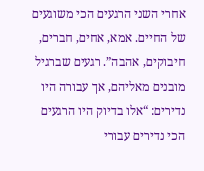אחרי השני הרגעים הכי משוגעים של החיים. אמא, אחים, חברים, חיבוקים, אהבה”. רגעים שברגיל מובנים מאליהם, אך עבורה היו נדירים: “אלו בדיוק היו הרגעים הכי נדירים עבורי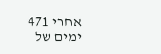אחרי 471 ימים של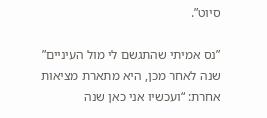סיוט”.

”נס אמיתי שהתגשם לי מול העיניים”
שנה לאחר מכן, היא מתארת מציאות אחרת: “ועכשיו אני כאן שנה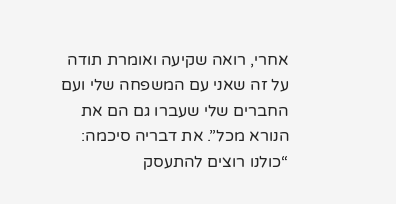אחרי, רואה שקיעה ואומרת תודה על זה שאני עם המשפחה שלי ועם החברים שלי שעברו גם הם את הנורא מכל”. את דבריה סיכמה: “כולנו רוצים להתעסק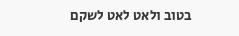בטוב ולאט לאט לשקם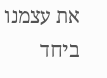את עצמנו ביחד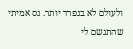ולעולם לא בנפרד יותר. נס אמיתי שהתגשם לי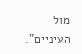מול העיניים”.